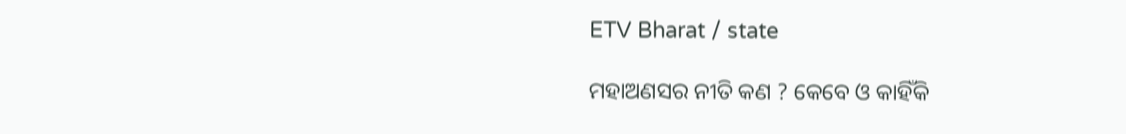ETV Bharat / state

ମହାଅଣସର ନୀତି କଣ ? କେବେ ଓ କାହିଁକି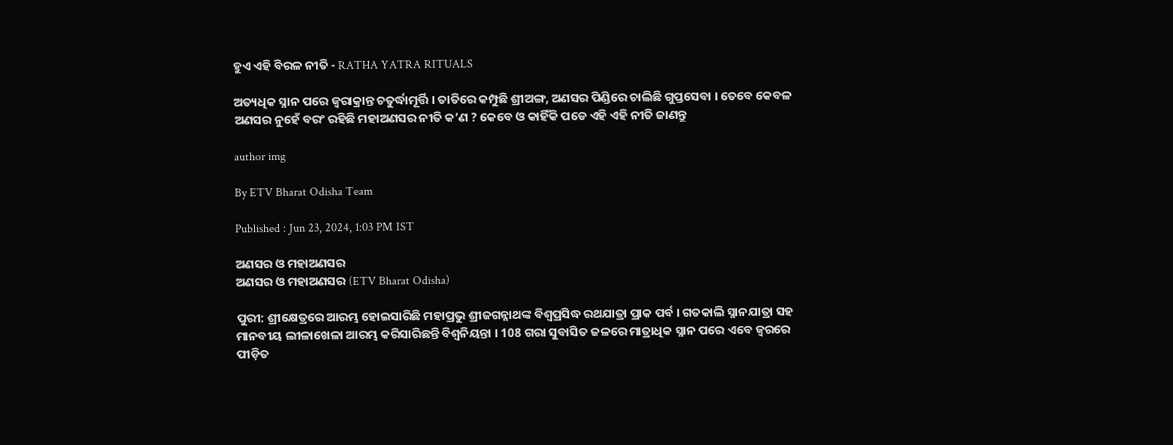ହୁଏ ଏହି ବିରଳ ନୀତି - RATHA YATRA RITUALS

ଅତ୍ୟଧିକ ସ୍ନାନ ପରେ ଜ୍ବରାକ୍ରାନ୍ତ ଚତୁର୍ଦ୍ଧାମୂର୍ତ୍ତି । ତାତିରେ କମ୍ପୁଛି ଶ୍ରୀଅଙ୍ଗ, ଅଣସର ପିଣ୍ଡିରେ ଚାଲିଛି ଗୁପ୍ତସେବା । ତେବେ କେବଳ ଅଣସର ନୁହେଁ ବରଂ ରହିଛି ମହାଅଣସର ନୀତି କ’ଣ ? କେବେ ଓ କାହିଁକି ପଡେ ଏହି ଏହି ନୀତି ଜାଣନ୍ତୁ

author img

By ETV Bharat Odisha Team

Published : Jun 23, 2024, 1:03 PM IST

ଅଣସର ଓ ମହାଅଣସର
ଅଣସର ଓ ମହାଅଣସର (ETV Bharat Odisha)

ପୁରୀ: ଶ୍ରୀକ୍ଷେତ୍ରରେ ଆରମ୍ଭ ହୋଇସାରିଛି ମହାପ୍ରଭୁ ଶ୍ରୀଜଗନ୍ନାଥଙ୍କ ବିଶ୍ବପ୍ରସିଦ୍ଧ ରଥଯାତ୍ରା ପ୍ରାକ ପର୍ବ । ଗତକାଲି ସ୍ନାନଯାତ୍ରା ସହ ମାନବୀୟ ଲୀଳାଖେଳା ଆରମ୍ଭ କରିସାରିଛନ୍ତି ବିଶ୍ବନିୟନ୍ତା । 108 ଗରା ସୁବାସିତ ଜଳରେ ମାତ୍ରାଧିକ ସ୍ନାନ ପରେ ଏବେ ଜ୍ବରରେ ପୀଡ଼ିତ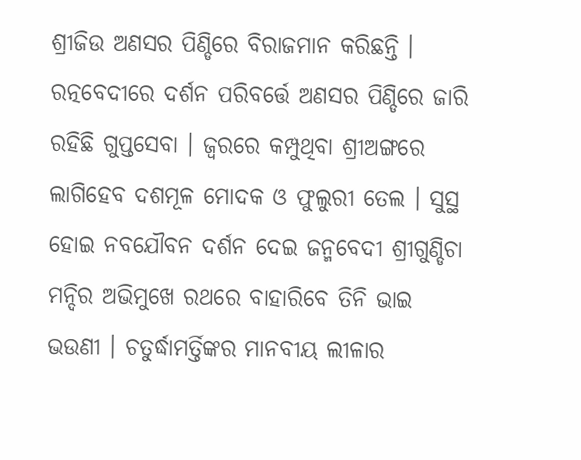ଶ୍ରୀଜିଉ ଅଣସର ପିଣ୍ଡିରେ ବିରାଜମାନ କରିଛନ୍ତି । ରତ୍ନବେଦୀରେ ଦର୍ଶନ ପରିବର୍ତ୍ତେ ଅଣସର ପିଣ୍ଡିରେ ଜାରି ରହିଛି ଗୁପ୍ତସେବା । ଜ୍ବରରେ କମ୍ପୁଥିବା ଶ୍ରୀଅଙ୍ଗରେ ଲାଗିହେବ ଦଶମୂଳ ମୋଦକ ଓ ଫୁଲୁରୀ ତେଲ । ସୁସ୍ଥ ହୋଇ ନବଯୌବନ ଦର୍ଶନ ଦେଇ ଜନ୍ମବେଦୀ ଶ୍ରୀଗୁଣ୍ଡିଚା ମନ୍ଦିର ଅଭିମୁଖେ ରଥରେ ବାହାରିବେ ତିନି ଭାଇ ଭଉଣୀ । ଚତୁର୍ଦ୍ଧାମର୍ତ୍ତିଙ୍କର ମାନବୀୟ ଲୀଳାର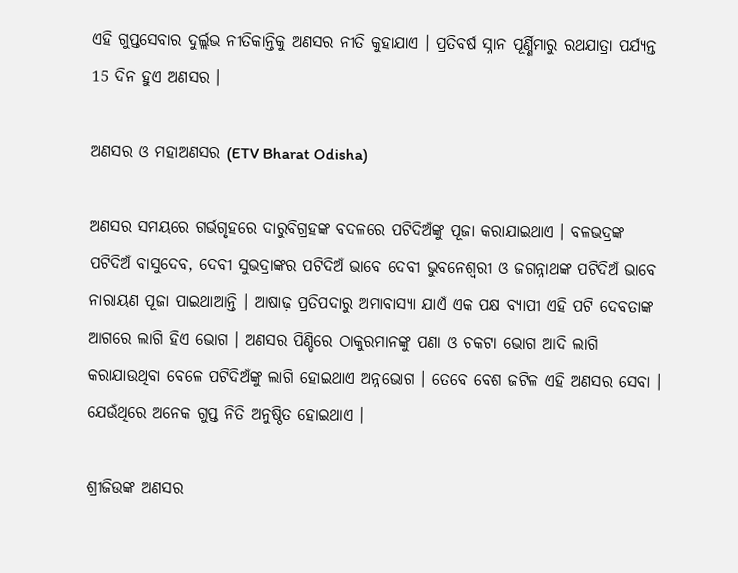ଏହି ଗୁପ୍ତସେବାର ଦୁର୍ଲ୍ଲଭ ନୀତିକାନ୍ତିକୁ ଅଣସର ନୀତି କୁହାଯାଏ । ପ୍ରତିବର୍ଷ ସ୍ନାନ ପୂର୍ଣ୍ଣିମାରୁ ରଥଯାତ୍ରା ପର୍ଯ୍ୟନ୍ତ 15 ଦିନ ହୁଏ ଅଣସର ।

ଅଣସର ଓ ମହାଅଣସର (ETV Bharat Odisha)

ଅଣସର ସମୟରେ ଗର୍ଭଗୃହରେ ଦାରୁବିଗ୍ରହଙ୍କ ବଦଳରେ ପଟିଦିଅଁଙ୍କୁ ପୂଜା କରାଯାଇଥାଏ । ବଳଭଦ୍ରଙ୍କ ପଟିଦିଅଁ ବାସୁଦେବ, ଦେବୀ ସୁଭଦ୍ରାଙ୍କର ପଟିଦିଅଁ ଭାବେ ଦେବୀ ଭୁବନେଶ୍ୱରୀ ଓ ଜଗନ୍ନାଥଙ୍କ ପଟିଦିଅଁ ଭାବେ ନାରାୟଣ ପୂଜା ପାଇଥାଆନ୍ତି । ଆଷାଢ଼ ପ୍ରତିପଦାରୁ ଅମାବାସ୍ୟା ଯାଏଁ ଏକ ପକ୍ଷ ବ୍ୟାପୀ ଏହି ପଟି ଦେବତାଙ୍କ ଆଗରେ ଲାଗି ହିଏ ଭୋଗ । ଅଣସର ପିଣ୍ଡିରେ ଠାକୁରମାନଙ୍କୁ ପଣା ଓ ଚକଟା ଭୋଗ ଆଦି ଲାଗି କରାଯାଉଥିବା ବେଳେ ପଟିଦିଅଁଙ୍କୁ ଲାଗି ହୋଇଥାଏ ଅନ୍ନଭୋଗ । ତେବେ ବେଶ ଜଟିଳ ଏହି ଅଣସର ସେବା । ଯେଉଁଥିରେ ଅନେକ ଗୁପ୍ତ ନିତି ଅନୁଷ୍ଠିତ ହୋଇଥାଏ ।

ଶ୍ରୀଜିଉଙ୍କ ଅଣସର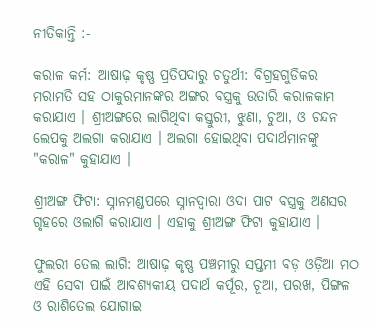ନୀତିକାନ୍ତି :-

କରାଳ କର୍ମ: ଆଷାଢ଼ କୃଷ୍ଣ ପ୍ରତିପଦାରୁ ଚତୁର୍ଥୀ: ବିଗ୍ରହଗୁଡିକର ମରାମତି ସହ ଠାକୁରମାନଙ୍କର ଅଙ୍ଗର ବସ୍ତ୍ରକୁ ଉତାରି କରାଳକାମ କରାଯାଏ । ଶ୍ରୀଅଙ୍ଗରେ ଲାଗିଥିବା କସ୍ତୁରୀ, ଝୁଣା, ଚୁଆ, ଓ ଚନ୍ଦନ ଲେପକୁ ଅଲଗା କରାଯାଏ । ଅଲଗା ହୋଇଥିବା ପଦାର୍ଥମାନଙ୍କୁ "କରାଳ" କୁହାଯାଏ ।

ଶ୍ରୀଅଙ୍ଗ ଫିଟା: ସ୍ନାନମଣ୍ଡପରେ ସ୍ନାନଦ୍ୱାରା ଓଦା ପାଟ ବସ୍ତ୍ରକୁ ଅଣସର ଗୃହରେ ଓଲାଗି କରାଯାଏ । ଏହାକୁ ଶ୍ରୀଅଙ୍ଗ ଫିଟା କୁହାଯାଏ ।

ଫୁଲରୀ ତେଲ ଲାଗି: ଆଷାଢ଼ କୃଷ୍ଣ ପଞ୍ଚମୀରୁ ସପ୍ତମୀ ବଡ଼ ଓଡ଼ିଆ ମଠ ଏହି ସେବା ପାଇଁ ଆବଶ୍ୟକୀୟ ପଦାର୍ଥ କର୍ପୂର, ଚୂଆ, ପରଖ, ପିଙ୍ଗଳ ଓ ରାଶିତେଲ ଯୋଗାଇ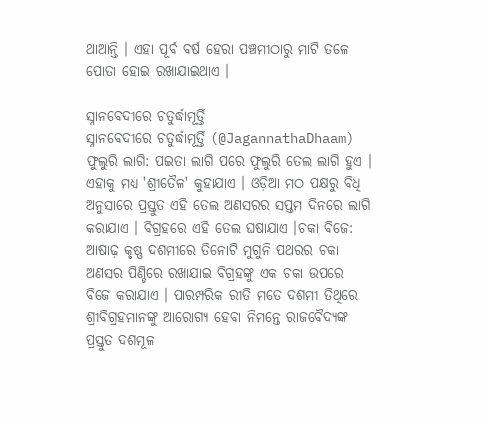ଥାଆନ୍ତି । ଏହା ପୂର୍ବ ବର୍ଷ ହେରା ପଞ୍ଚମୀଠାରୁ ମାଟି ତଳେ ପୋତା ହୋଇ ରଖାଯାଇଥାଏ ।

ସ୍ନାନବେଦୀରେ ଚତୁର୍ଦ୍ଧାମୂର୍ତ୍ତି
ସ୍ନାନବେଦୀରେ ଚତୁର୍ଦ୍ଧାମୂର୍ତ୍ତି (@JagannathaDhaam)
ଫୁଲୁରି ଲାଗି: ପଇତା ଲାଗି ପରେ ଫୁଲୁରି ତେଲ ଲାଗି ହୁଏ । ଏହାକୁ ମଧ୍ୟ 'ଶ୍ରୀତୈଳ' କୁହାଯାଏ । ଓଡ଼ିଆ ମଠ ପକ୍ଷରୁ ବିଧି ଅନୁସାରେ ପ୍ରସ୍ତୁତ ଏହି ତେଲ ଅଣସରର ସପ୍ତମ ଦିନରେ ଲାଗି କରାଯାଏ । ବିଗ୍ରହରେ ଏହି ତେଲ ଘଷାଯାଏ ।ଚକା ବିଜେ: ଆଷାଢ଼ କୃଷ୍ଣ ଦଶମୀରେ ତିନୋଟି ମୁଗୁନି ପଥରର ଚକା ଅଣସର ପିଣ୍ଡିରେ ରଖାଯାଇ ବିଗ୍ରହଙ୍କୁ ଏକ ଚକା ଉପରେ ବିଜେ କରାଯାଏ । ପାରମ୍ପରିକ ରୀତି ମତେ ଦଶମୀ ତିଥିରେ ଶ୍ରୀବିଗ୍ରହମାନଙ୍କୁ ଆରୋଗ୍ୟ ହେବା ନିମନ୍ତେ ରାଜବୈଦ୍ୟଙ୍କ ପ୍ରସ୍ତୁତ ଦଶମୂଳ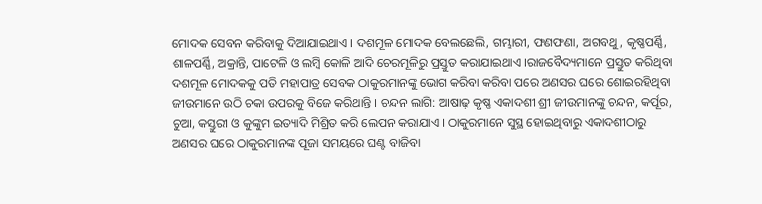ମୋଦକ ସେବନ କରିବାକୁ ଦିଆଯାଇଥାଏ । ଦଶମୂଳ ମୋଦକ ବେଲଛେଲି, ଗମ୍ଭାରୀ, ଫଣଫଣା, ଅଗବଥୁ, କୃଷ୍ଣପର୍ଣ୍ଣି, ଶାଳପର୍ଣ୍ଣି, ଅକ୍ରାନ୍ତି, ପାଟେଳି ଓ ଲମ୍ବି କୋଳି ଆଦି ଚେରମୂଳିରୁ ପ୍ରସ୍ତୁତ କରାଯାଇଥାଏ ।ରାଜବୈଦ୍ୟମାନେ ପ୍ରସ୍ତୁତ କରିଥିବା ଦଶମୂଳ ମୋଦକକୁ ପତି ମହାପାତ୍ର ସେବକ ଠାକୁରମାନଙ୍କୁ ଭୋଗ କରିବା କରିବା ପରେ ଅଣସର ଘରେ ଶୋଇରହିଥିବା ଜୀଉମାନେ ଉଠି ଚକା ଉପରକୁ ବିଜେ କରିଥାନ୍ତି । ଚନ୍ଦନ ଲାଗି: ଆଷାଢ଼ କୃଷ୍ଣ ଏକାଦଶୀ ଶ୍ରୀ ଜୀଉମାନଙ୍କୁ ଚନ୍ଦନ, କର୍ପୂର, ଚୁଆ, କସ୍ତୁରୀ ଓ କୁଙ୍କୁମ ଇତ୍ୟାଦି ମିଶ୍ରିତ କରି ଲେପନ କରାଯାଏ । ଠାକୁରମାନେ ସୁସ୍ଥ ହୋଇଥିବାରୁ ଏକାଦଶୀଠାରୁ ଅଣସର ଘରେ ଠାକୁରମାନଙ୍କ ପୂଜା ସମୟରେ ଘଣ୍ଟ ବାଜିବା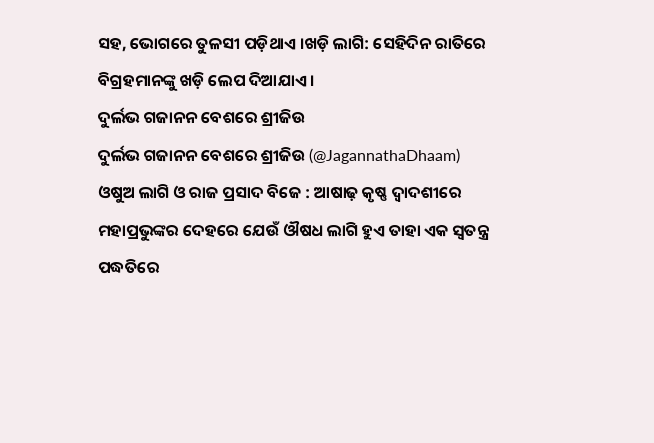ସହ, ଭୋଗରେ ତୁଳସୀ ପଡ଼ିଥାଏ ।ଖଡ଼ି ଲାଗି: ସେହିଦିନ ରାତିରେ ବିଗ୍ରହମାନଙ୍କୁ ଖଡ଼ି ଲେପ ଦିଆଯାଏ ।
ଦୁର୍ଲଭ ଗଜାନନ ବେଶରେ ଶ୍ରୀଜିଉ
ଦୁର୍ଲଭ ଗଜାନନ ବେଶରେ ଶ୍ରୀଜିଉ (@JagannathaDhaam)
ଓଷୁଅ ଲାଗି ଓ ରାଜ ପ୍ରସାଦ ବିଜେ : ଆଷାଢ଼ କୃଷ୍ଣ ଦ୍ୱାଦଶୀରେ ମହାପ୍ରଭୁଙ୍କର ଦେହରେ ଯେଉଁ ଔଷଧ ଲାଗି ହୁଏ ତାହା ଏକ ସ୍ୱତନ୍ତ୍ର ପଦ୍ଧତିରେ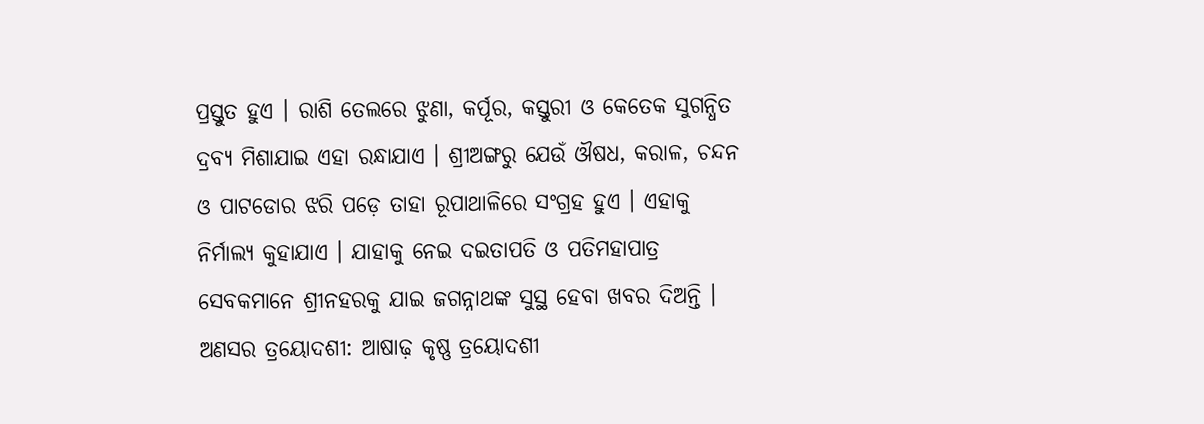ପ୍ରସ୍ତୁତ ହୁଏ । ରାଶି ତେଲରେ ଝୁଣା, କର୍ପୂର, କସ୍ତୁରୀ ଓ କେତେକ ସୁଗନ୍ଧିତ ଦ୍ରବ୍ୟ ମିଶାଯାଇ ଏହା ରନ୍ଧାଯାଏ । ଶ୍ରୀଅଙ୍ଗରୁ ଯେଉଁ ଔଷଧ, କରାଳ, ଚନ୍ଦନ ଓ ପାଟଡୋର ଝରି ପଡ଼େ ତାହା ରୂପାଥାଳିରେ ସଂଗ୍ରହ ହୁଏ । ଏହାକୁ ନିର୍ମାଲ୍ୟ କୁହାଯାଏ । ଯାହାକୁ ନେଇ ଦଇତାପତି ଓ ପତିମହାପାତ୍ର ସେବକମାନେ ଶ୍ରୀନହରକୁ ଯାଇ ଜଗନ୍ନାଥଙ୍କ ସୁସ୍ଥ ହେବା ଖବର ଦିଅନ୍ତି । ଅଣସର ତ୍ରୟୋଦଶୀ: ଆଷାଢ଼ କୃଷ୍ଣ ତ୍ରୟୋଦଶୀ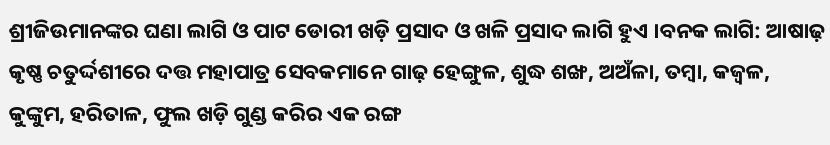ଶ୍ରୀଜିଉମାନଙ୍କର ଘଣା ଲାଗି ଓ ପାଟ ଡୋରୀ ଖଡ଼ି ପ୍ରସାଦ ଓ ଖଳି ପ୍ରସାଦ ଲାଗି ହୁଏ ।ବନକ ଲାଗି: ଆଷାଢ଼ କୃଷ୍ଣ ଚତୁର୍ଦ୍ଦଶୀରେ ଦତ୍ତ ମହାପାତ୍ର ସେବକମାନେ ଗାଢ଼ ହେଙ୍ଗୁଳ, ଶୁଦ୍ଧ ଶଙ୍ଖ, ଅଅଁଳା, ତମ୍ବା, କଜ୍ୱଳ, କୁଙ୍କୁମ, ହରିତାଳ, ଫୁଲ ଖଡ଼ି ଗୁଣ୍ଡ କରିର ଏକ ରଙ୍ଗ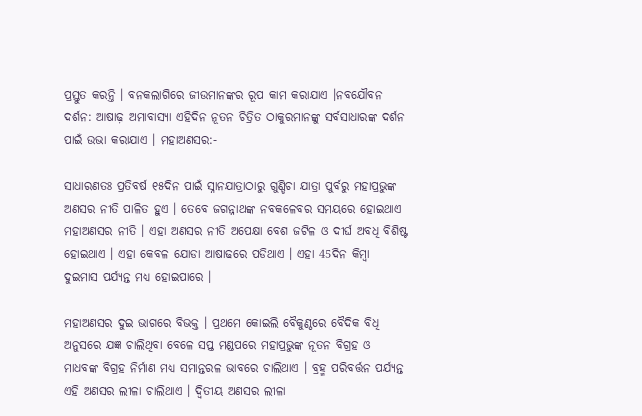ପ୍ରସ୍ତୁତ କରନ୍ତି । ବନକଲାଗିରେ ଜୀଉମାନଙ୍କର ରୂପ କାମ କରାଯାଏ ।ନବଯୌବନ ଦର୍ଶନ: ଆଷାଢ଼ ଅମାବାସ୍ୟା ଏହିଦିନ ନୂତନ ଚିତ୍ରିତ ଠାକୁରମାନଙ୍କୁ ସର୍ବସାଧାରଙ୍କ ଦର୍ଶନ ପାଇଁ ଉଭା କରାଯାଏ । ମହାଅଣସର:-

ସାଧାରଣତଃ ପ୍ରତିବର୍ଷ ୧୫ଦିନ ପାଇଁ ସ୍ନାନଯାତ୍ରାଠାରୁ ଗୁଣ୍ଡିଚା ଯାତ୍ରା ପୁର୍ବରୁ ମହାପ୍ରଭୁଙ୍କ ଅଣସର ନୀତି ପାଳିତ ହୁଏ । ତେବେ ଜଗନ୍ନାଥଙ୍କ ନବକଳେବର ସମୟରେ ହୋଇଥାଏ ମହାଅଣସର ନୀତି । ଏହା ଅଣସର ନୀତି ଅପେକ୍ଷା ବେଶ ଜଟିଳ ଓ ଦୀର୍ଘ ଅବଧି ବିଶିଷ୍ଟ ହୋଇଥାଏ । ଏହା କେବଳ ଯୋଡା ଆଷାଢରେ ପଡିଥାଏ । ଏହା 45ଦିନ କିମ୍ବା ଦୁଇମାସ ପର୍ଯ୍ୟନ୍ତ ମଧ୍ୟ ହୋଇପାରେ ।

ମହାଅଣସର ଦୁଇ ଭାଗରେ ବିଭକ୍ତ । ପ୍ରଥମେ କୋଇଲି ବୈକୁଣ୍ଠରେ ବୈଦିକ ବିଧି ଅନୁସରେ ଯଜ୍ଞ ଚାଲିଥିବା ବେଳେ ସପ୍ତ ମଣ୍ଡପରେ ମହାପ୍ରଭୁଙ୍କ ନୂତନ ବିଗ୍ରହ ଓ ମାଧବଙ୍କ ବିଗ୍ରହ ନିର୍ମାଣ ମଧ୍ୟ ସମାନ୍ତରଳ ଭାବରେ ଚାଲିଥାଏ । ବ୍ରହ୍ମ ପରିବର୍ତ୍ତନ ପର୍ଯ୍ୟନ୍ତ ଏହି ଅଣସର ଲୀଳା ଚାଲିଥାଏ । ଦ୍ୱିତୀୟ ଅଣସର ଲୀଳା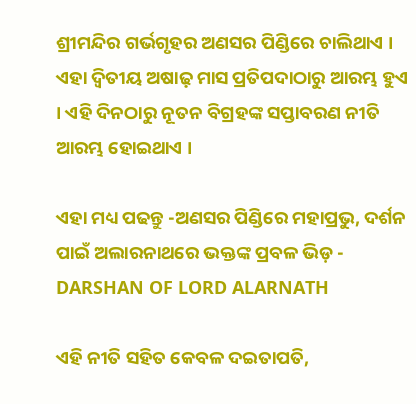ଶ୍ରୀମନ୍ଦିର ଗର୍ଭଗୃହର ଅଣସର ପିଣ୍ଡିରେ ଚାଲିଥାଏ । ଏହା ଦ୍ୱିତୀୟ ଅଷାଢ଼ ମାସ ପ୍ରତିପଦାଠାରୁ ଆରମ୍ଭ ହୁଏ । ଏହି ଦିନଠାରୁ ନୂତନ ବିଗ୍ରହଙ୍କ ସପ୍ତାବରଣ ନୀତି ଆରମ୍ଭ ହୋଇଥାଏ ।

ଏହା ମଧ୍ୟ ପଢନ୍ତୁ -ଅଣସର ପିଣ୍ଡିରେ ମହାପ୍ରଭୁ, ଦର୍ଶନ ପାଇଁ ଅଲାରନାଥରେ ଭକ୍ତଙ୍କ ପ୍ରବଳ ଭିଡ଼ - DARSHAN OF LORD ALARNATH

ଏହି ନୀତି ସହିତ କେବଳ ଦଇତାପତି,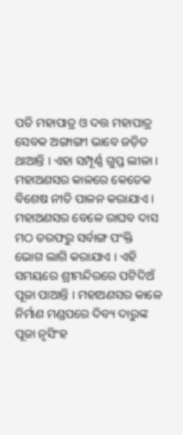ପତି ମହାପାତ୍ର ଓ ଦତ୍ତ ମହାପାତ୍ର ସେବକ ଅଙ୍ଗାଙ୍ଗୀ ଭାବେ ଜଡ଼ିତ ଥାଆନ୍ତି । ଏହା ସମ୍ପୂର୍ଣ୍ଣ ଗୁପ୍ତ ଲୀଳା । ମହାଅଣସର କାଳରେ କେତେକ ବିଶେଷ ନୀତି ପାଳନ କରାଯାଏ । ମହାଅଣସର ବେଳେ ରାଘବ ଦାସ ମଠ ତରଫରୁ ସର୍ବାଙ୍ଗ ପଂକ୍ତି ଭୋଗ ଲାଗି କରାଯାଏ । ଏହି ସମୟରେ ଶ୍ରୀମନ୍ଦିରରେ ପଟିଦିଅଁ ପୂଜା ପାଆନ୍ତି । ମହାଅଣସର କାଳେ ନିର୍ମାଣ ମଣ୍ଡପରେ ଦିବ୍ୟ ଦାରୁଙ୍କ ପୂଜା ନୃସିଂହ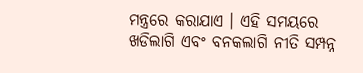ମନ୍ତ୍ରରେ କରାଯାଏ । ଏହି ସମୟରେ ଖଡିଲାଗି ଏବଂ ବନକଲାଗି ନୀତି ସମ୍ପନ୍ନ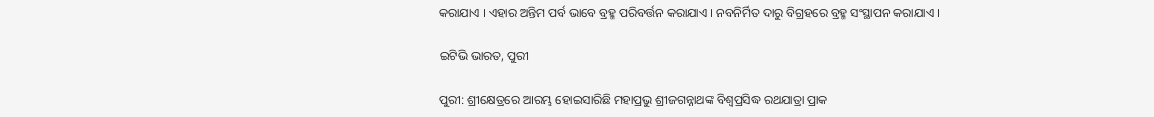କରାଯାଏ । ଏହାର ଅନ୍ତିମ ପର୍ବ ଭାବେ ବ୍ରହ୍ମ ପରିବର୍ତ୍ତନ କରାଯାଏ । ନବନିର୍ମିତ ଦାରୁ ବିଗ୍ରହରେ ବ୍ରହ୍ମ ସଂସ୍ଥାପନ କରାଯାଏ ।

ଇଟିଭି ଭାରତ, ପୁରୀ

ପୁରୀ: ଶ୍ରୀକ୍ଷେତ୍ରରେ ଆରମ୍ଭ ହୋଇସାରିଛି ମହାପ୍ରଭୁ ଶ୍ରୀଜଗନ୍ନାଥଙ୍କ ବିଶ୍ବପ୍ରସିଦ୍ଧ ରଥଯାତ୍ରା ପ୍ରାକ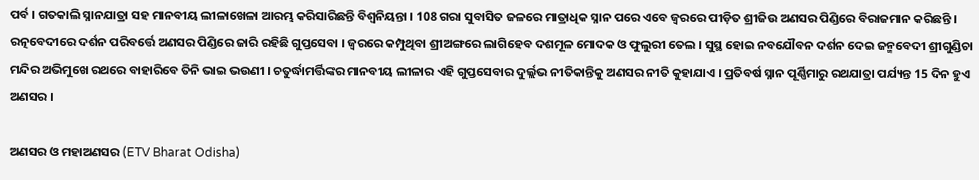ପର୍ବ । ଗତକାଲି ସ୍ନାନଯାତ୍ରା ସହ ମାନବୀୟ ଲୀଳାଖେଳା ଆରମ୍ଭ କରିସାରିଛନ୍ତି ବିଶ୍ବନିୟନ୍ତା । 108 ଗରା ସୁବାସିତ ଜଳରେ ମାତ୍ରାଧିକ ସ୍ନାନ ପରେ ଏବେ ଜ୍ବରରେ ପୀଡ଼ିତ ଶ୍ରୀଜିଉ ଅଣସର ପିଣ୍ଡିରେ ବିରାଜମାନ କରିଛନ୍ତି । ରତ୍ନବେଦୀରେ ଦର୍ଶନ ପରିବର୍ତ୍ତେ ଅଣସର ପିଣ୍ଡିରେ ଜାରି ରହିଛି ଗୁପ୍ତସେବା । ଜ୍ବରରେ କମ୍ପୁଥିବା ଶ୍ରୀଅଙ୍ଗରେ ଲାଗିହେବ ଦଶମୂଳ ମୋଦକ ଓ ଫୁଲୁରୀ ତେଲ । ସୁସ୍ଥ ହୋଇ ନବଯୌବନ ଦର୍ଶନ ଦେଇ ଜନ୍ମବେଦୀ ଶ୍ରୀଗୁଣ୍ଡିଚା ମନ୍ଦିର ଅଭିମୁଖେ ରଥରେ ବାହାରିବେ ତିନି ଭାଇ ଭଉଣୀ । ଚତୁର୍ଦ୍ଧାମର୍ତ୍ତିଙ୍କର ମାନବୀୟ ଲୀଳାର ଏହି ଗୁପ୍ତସେବାର ଦୁର୍ଲ୍ଲଭ ନୀତିକାନ୍ତିକୁ ଅଣସର ନୀତି କୁହାଯାଏ । ପ୍ରତିବର୍ଷ ସ୍ନାନ ପୂର୍ଣ୍ଣିମାରୁ ରଥଯାତ୍ରା ପର୍ଯ୍ୟନ୍ତ 15 ଦିନ ହୁଏ ଅଣସର ।

ଅଣସର ଓ ମହାଅଣସର (ETV Bharat Odisha)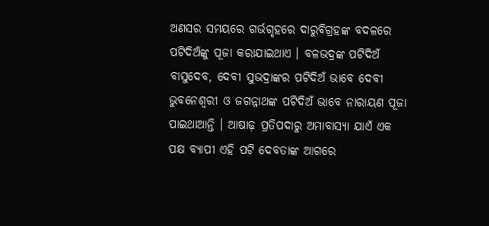ଅଣସର ସମୟରେ ଗର୍ଭଗୃହରେ ଦାରୁବିଗ୍ରହଙ୍କ ବଦଳରେ ପଟିଦିଅଁଙ୍କୁ ପୂଜା କରାଯାଇଥାଏ । ବଳଭଦ୍ରଙ୍କ ପଟିଦିଅଁ ବାସୁଦେବ, ଦେବୀ ସୁଭଦ୍ରାଙ୍କର ପଟିଦିଅଁ ଭାବେ ଦେବୀ ଭୁବନେଶ୍ୱରୀ ଓ ଜଗନ୍ନାଥଙ୍କ ପଟିଦିଅଁ ଭାବେ ନାରାୟଣ ପୂଜା ପାଇଥାଆନ୍ତି । ଆଷାଢ଼ ପ୍ରତିପଦାରୁ ଅମାବାସ୍ୟା ଯାଏଁ ଏକ ପକ୍ଷ ବ୍ୟାପୀ ଏହି ପଟି ଦେବତାଙ୍କ ଆଗରେ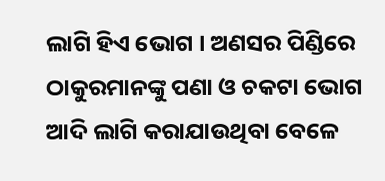ଲାଗି ହିଏ ଭୋଗ । ଅଣସର ପିଣ୍ଡିରେ ଠାକୁରମାନଙ୍କୁ ପଣା ଓ ଚକଟା ଭୋଗ ଆଦି ଲାଗି କରାଯାଉଥିବା ବେଳେ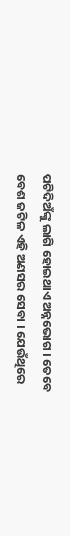ପଟିଦିଅଁଙ୍କୁ ଲାଗି ହୋଇଥାଏ ଅନ୍ନଭୋଗ । ତେବେ ବେଶ ଜଟିଳ ଏହି ଅଣସର ସେବା । ଯେଉଁଥିରେ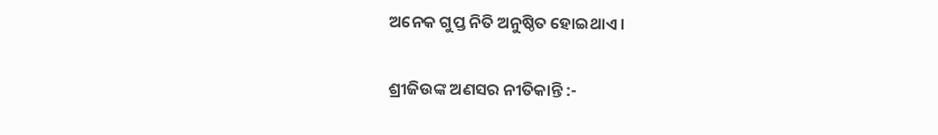ଅନେକ ଗୁପ୍ତ ନିତି ଅନୁଷ୍ଠିତ ହୋଇଥାଏ ।

ଶ୍ରୀଜିଉଙ୍କ ଅଣସର ନୀତିକାନ୍ତି :-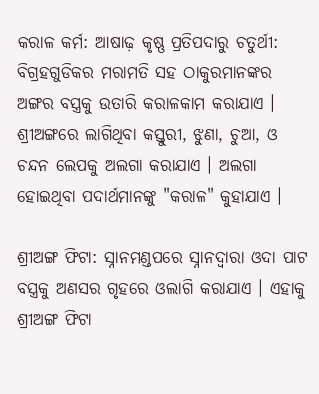କରାଳ କର୍ମ: ଆଷାଢ଼ କୃଷ୍ଣ ପ୍ରତିପଦାରୁ ଚତୁର୍ଥୀ: ବିଗ୍ରହଗୁଡିକର ମରାମତି ସହ ଠାକୁରମାନଙ୍କର ଅଙ୍ଗର ବସ୍ତ୍ରକୁ ଉତାରି କରାଳକାମ କରାଯାଏ । ଶ୍ରୀଅଙ୍ଗରେ ଲାଗିଥିବା କସ୍ତୁରୀ, ଝୁଣା, ଚୁଆ, ଓ ଚନ୍ଦନ ଲେପକୁ ଅଲଗା କରାଯାଏ । ଅଲଗା ହୋଇଥିବା ପଦାର୍ଥମାନଙ୍କୁ "କରାଳ" କୁହାଯାଏ ।

ଶ୍ରୀଅଙ୍ଗ ଫିଟା: ସ୍ନାନମଣ୍ଡପରେ ସ୍ନାନଦ୍ୱାରା ଓଦା ପାଟ ବସ୍ତ୍ରକୁ ଅଣସର ଗୃହରେ ଓଲାଗି କରାଯାଏ । ଏହାକୁ ଶ୍ରୀଅଙ୍ଗ ଫିଟା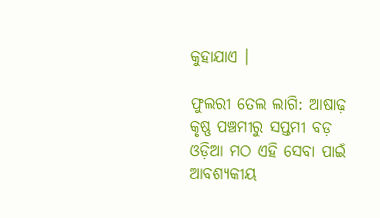କୁହାଯାଏ ।

ଫୁଲରୀ ତେଲ ଲାଗି: ଆଷାଢ଼ କୃଷ୍ଣ ପଞ୍ଚମୀରୁ ସପ୍ତମୀ ବଡ଼ ଓଡ଼ିଆ ମଠ ଏହି ସେବା ପାଇଁ ଆବଶ୍ୟକୀୟ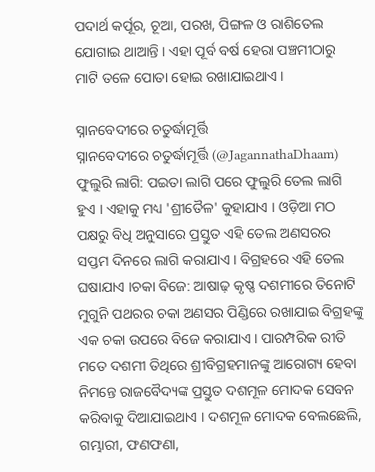ପଦାର୍ଥ କର୍ପୂର, ଚୂଆ, ପରଖ, ପିଙ୍ଗଳ ଓ ରାଶିତେଲ ଯୋଗାଇ ଥାଆନ୍ତି । ଏହା ପୂର୍ବ ବର୍ଷ ହେରା ପଞ୍ଚମୀଠାରୁ ମାଟି ତଳେ ପୋତା ହୋଇ ରଖାଯାଇଥାଏ ।

ସ୍ନାନବେଦୀରେ ଚତୁର୍ଦ୍ଧାମୂର୍ତ୍ତି
ସ୍ନାନବେଦୀରେ ଚତୁର୍ଦ୍ଧାମୂର୍ତ୍ତି (@JagannathaDhaam)
ଫୁଲୁରି ଲାଗି: ପଇତା ଲାଗି ପରେ ଫୁଲୁରି ତେଲ ଲାଗି ହୁଏ । ଏହାକୁ ମଧ୍ୟ 'ଶ୍ରୀତୈଳ' କୁହାଯାଏ । ଓଡ଼ିଆ ମଠ ପକ୍ଷରୁ ବିଧି ଅନୁସାରେ ପ୍ରସ୍ତୁତ ଏହି ତେଲ ଅଣସରର ସପ୍ତମ ଦିନରେ ଲାଗି କରାଯାଏ । ବିଗ୍ରହରେ ଏହି ତେଲ ଘଷାଯାଏ ।ଚକା ବିଜେ: ଆଷାଢ଼ କୃଷ୍ଣ ଦଶମୀରେ ତିନୋଟି ମୁଗୁନି ପଥରର ଚକା ଅଣସର ପିଣ୍ଡିରେ ରଖାଯାଇ ବିଗ୍ରହଙ୍କୁ ଏକ ଚକା ଉପରେ ବିଜେ କରାଯାଏ । ପାରମ୍ପରିକ ରୀତି ମତେ ଦଶମୀ ତିଥିରେ ଶ୍ରୀବିଗ୍ରହମାନଙ୍କୁ ଆରୋଗ୍ୟ ହେବା ନିମନ୍ତେ ରାଜବୈଦ୍ୟଙ୍କ ପ୍ରସ୍ତୁତ ଦଶମୂଳ ମୋଦକ ସେବନ କରିବାକୁ ଦିଆଯାଇଥାଏ । ଦଶମୂଳ ମୋଦକ ବେଲଛେଲି, ଗମ୍ଭାରୀ, ଫଣଫଣା,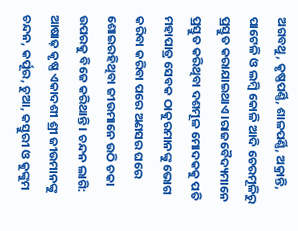ଅଗବଥୁ, କୃଷ୍ଣପର୍ଣ୍ଣି, ଶାଳପର୍ଣ୍ଣି, ଅକ୍ରାନ୍ତି, ପାଟେଳି ଓ ଲମ୍ବି କୋଳି ଆଦି ଚେରମୂଳିରୁ ପ୍ରସ୍ତୁତ କରାଯାଇଥାଏ ।ରାଜବୈଦ୍ୟମାନେ ପ୍ରସ୍ତୁତ କରିଥିବା ଦଶମୂଳ ମୋଦକକୁ ପତି ମହାପାତ୍ର ସେବକ ଠାକୁରମାନଙ୍କୁ ଭୋଗ କରିବା କରିବା ପରେ ଅଣସର ଘରେ ଶୋଇରହିଥିବା ଜୀଉମାନେ ଉଠି ଚକା ଉପରକୁ ବିଜେ କରିଥାନ୍ତି । ଚନ୍ଦନ ଲାଗି: ଆଷାଢ଼ କୃଷ୍ଣ ଏକାଦଶୀ ଶ୍ରୀ ଜୀଉମାନଙ୍କୁ ଚନ୍ଦନ, କର୍ପୂର, ଚୁଆ, କସ୍ତୁରୀ ଓ କୁଙ୍କୁମ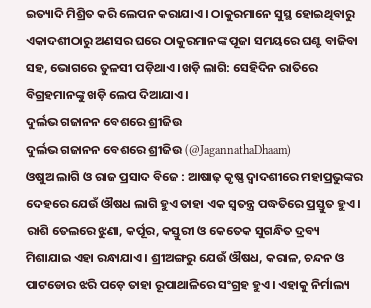ଇତ୍ୟାଦି ମିଶ୍ରିତ କରି ଲେପନ କରାଯାଏ । ଠାକୁରମାନେ ସୁସ୍ଥ ହୋଇଥିବାରୁ ଏକାଦଶୀଠାରୁ ଅଣସର ଘରେ ଠାକୁରମାନଙ୍କ ପୂଜା ସମୟରେ ଘଣ୍ଟ ବାଜିବା ସହ, ଭୋଗରେ ତୁଳସୀ ପଡ଼ିଥାଏ ।ଖଡ଼ି ଲାଗି: ସେହିଦିନ ରାତିରେ ବିଗ୍ରହମାନଙ୍କୁ ଖଡ଼ି ଲେପ ଦିଆଯାଏ ।
ଦୁର୍ଲଭ ଗଜାନନ ବେଶରେ ଶ୍ରୀଜିଉ
ଦୁର୍ଲଭ ଗଜାନନ ବେଶରେ ଶ୍ରୀଜିଉ (@JagannathaDhaam)
ଓଷୁଅ ଲାଗି ଓ ରାଜ ପ୍ରସାଦ ବିଜେ : ଆଷାଢ଼ କୃଷ୍ଣ ଦ୍ୱାଦଶୀରେ ମହାପ୍ରଭୁଙ୍କର ଦେହରେ ଯେଉଁ ଔଷଧ ଲାଗି ହୁଏ ତାହା ଏକ ସ୍ୱତନ୍ତ୍ର ପଦ୍ଧତିରେ ପ୍ରସ୍ତୁତ ହୁଏ । ରାଶି ତେଲରେ ଝୁଣା, କର୍ପୂର, କସ୍ତୁରୀ ଓ କେତେକ ସୁଗନ୍ଧିତ ଦ୍ରବ୍ୟ ମିଶାଯାଇ ଏହା ରନ୍ଧାଯାଏ । ଶ୍ରୀଅଙ୍ଗରୁ ଯେଉଁ ଔଷଧ, କରାଳ, ଚନ୍ଦନ ଓ ପାଟଡୋର ଝରି ପଡ଼େ ତାହା ରୂପାଥାଳିରେ ସଂଗ୍ରହ ହୁଏ । ଏହାକୁ ନିର୍ମାଲ୍ୟ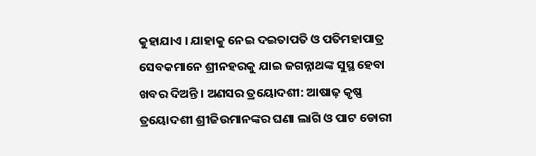କୁହାଯାଏ । ଯାହାକୁ ନେଇ ଦଇତାପତି ଓ ପତିମହାପାତ୍ର ସେବକମାନେ ଶ୍ରୀନହରକୁ ଯାଇ ଜଗନ୍ନାଥଙ୍କ ସୁସ୍ଥ ହେବା ଖବର ଦିଅନ୍ତି । ଅଣସର ତ୍ରୟୋଦଶୀ: ଆଷାଢ଼ କୃଷ୍ଣ ତ୍ରୟୋଦଶୀ ଶ୍ରୀଜିଉମାନଙ୍କର ଘଣା ଲାଗି ଓ ପାଟ ଡୋରୀ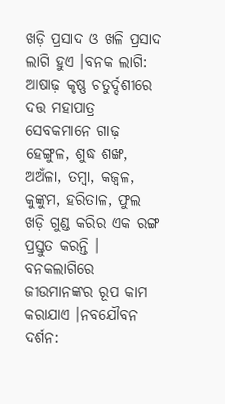ଖଡ଼ି ପ୍ରସାଦ ଓ ଖଳି ପ୍ରସାଦ ଲାଗି ହୁଏ ।ବନକ ଲାଗି: ଆଷାଢ଼ କୃଷ୍ଣ ଚତୁର୍ଦ୍ଦଶୀରେ ଦତ୍ତ ମହାପାତ୍ର ସେବକମାନେ ଗାଢ଼ ହେଙ୍ଗୁଳ, ଶୁଦ୍ଧ ଶଙ୍ଖ, ଅଅଁଳା, ତମ୍ବା, କଜ୍ୱଳ, କୁଙ୍କୁମ, ହରିତାଳ, ଫୁଲ ଖଡ଼ି ଗୁଣ୍ଡ କରିର ଏକ ରଙ୍ଗ ପ୍ରସ୍ତୁତ କରନ୍ତି । ବନକଲାଗିରେ ଜୀଉମାନଙ୍କର ରୂପ କାମ କରାଯାଏ ।ନବଯୌବନ ଦର୍ଶନ: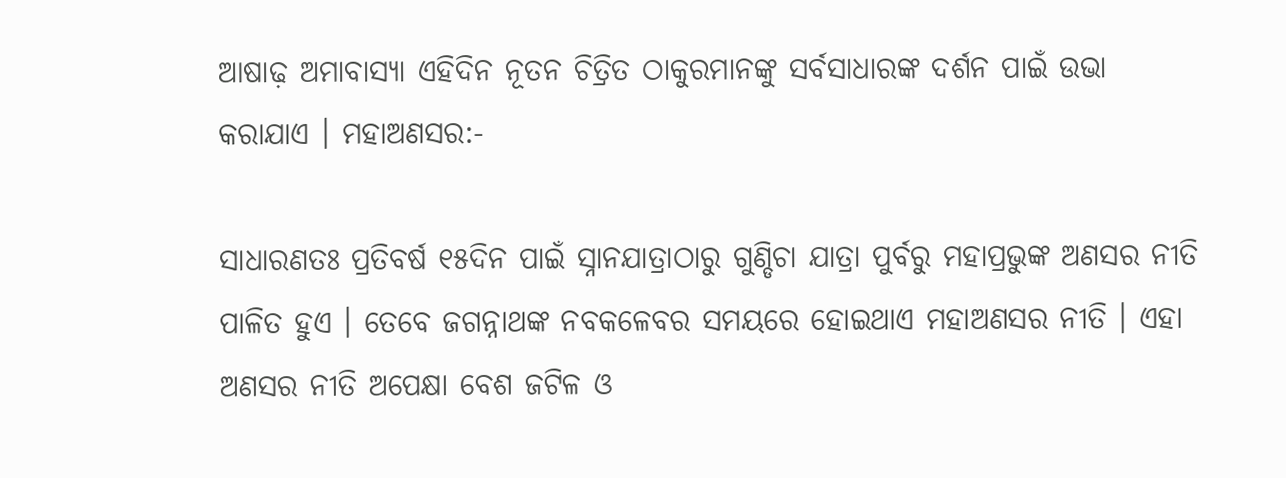ଆଷାଢ଼ ଅମାବାସ୍ୟା ଏହିଦିନ ନୂତନ ଚିତ୍ରିତ ଠାକୁରମାନଙ୍କୁ ସର୍ବସାଧାରଙ୍କ ଦର୍ଶନ ପାଇଁ ଉଭା କରାଯାଏ । ମହାଅଣସର:-

ସାଧାରଣତଃ ପ୍ରତିବର୍ଷ ୧୫ଦିନ ପାଇଁ ସ୍ନାନଯାତ୍ରାଠାରୁ ଗୁଣ୍ଡିଚା ଯାତ୍ରା ପୁର୍ବରୁ ମହାପ୍ରଭୁଙ୍କ ଅଣସର ନୀତି ପାଳିତ ହୁଏ । ତେବେ ଜଗନ୍ନାଥଙ୍କ ନବକଳେବର ସମୟରେ ହୋଇଥାଏ ମହାଅଣସର ନୀତି । ଏହା ଅଣସର ନୀତି ଅପେକ୍ଷା ବେଶ ଜଟିଳ ଓ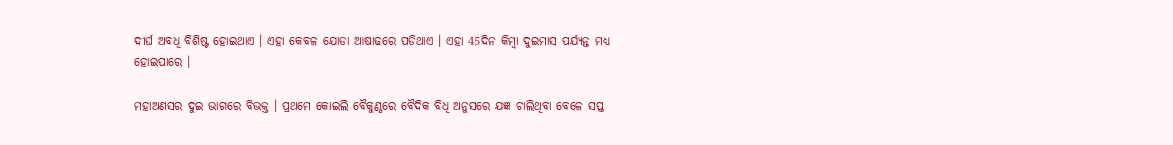ଦୀର୍ଘ ଅବଧି ବିଶିଷ୍ଟ ହୋଇଥାଏ । ଏହା କେବଳ ଯୋଡା ଆଷାଢରେ ପଡିଥାଏ । ଏହା 45ଦିନ କିମ୍ବା ଦୁଇମାସ ପର୍ଯ୍ୟନ୍ତ ମଧ୍ୟ ହୋଇପାରେ ।

ମହାଅଣସର ଦୁଇ ଭାଗରେ ବିଭକ୍ତ । ପ୍ରଥମେ କୋଇଲି ବୈକୁଣ୍ଠରେ ବୈଦିକ ବିଧି ଅନୁସରେ ଯଜ୍ଞ ଚାଲିଥିବା ବେଳେ ସପ୍ତ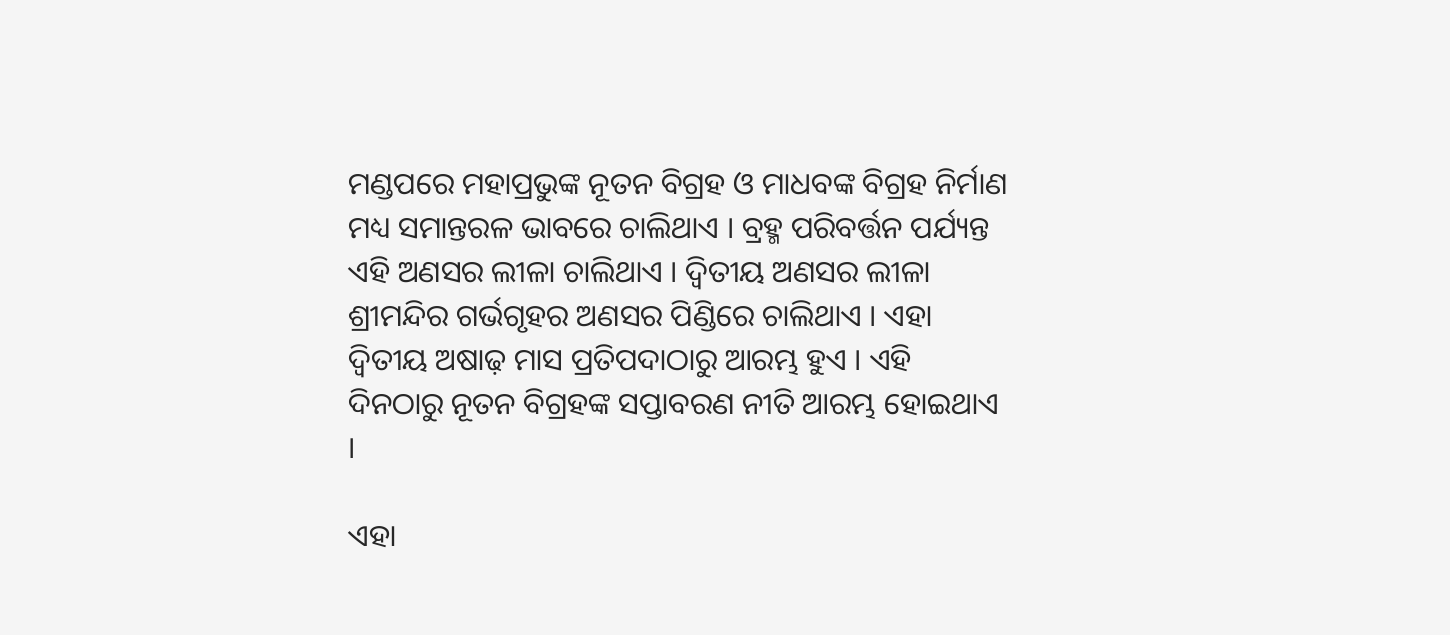ମଣ୍ଡପରେ ମହାପ୍ରଭୁଙ୍କ ନୂତନ ବିଗ୍ରହ ଓ ମାଧବଙ୍କ ବିଗ୍ରହ ନିର୍ମାଣ ମଧ୍ୟ ସମାନ୍ତରଳ ଭାବରେ ଚାଲିଥାଏ । ବ୍ରହ୍ମ ପରିବର୍ତ୍ତନ ପର୍ଯ୍ୟନ୍ତ ଏହି ଅଣସର ଲୀଳା ଚାଲିଥାଏ । ଦ୍ୱିତୀୟ ଅଣସର ଲୀଳା ଶ୍ରୀମନ୍ଦିର ଗର୍ଭଗୃହର ଅଣସର ପିଣ୍ଡିରେ ଚାଲିଥାଏ । ଏହା ଦ୍ୱିତୀୟ ଅଷାଢ଼ ମାସ ପ୍ରତିପଦାଠାରୁ ଆରମ୍ଭ ହୁଏ । ଏହି ଦିନଠାରୁ ନୂତନ ବିଗ୍ରହଙ୍କ ସପ୍ତାବରଣ ନୀତି ଆରମ୍ଭ ହୋଇଥାଏ ।

ଏହା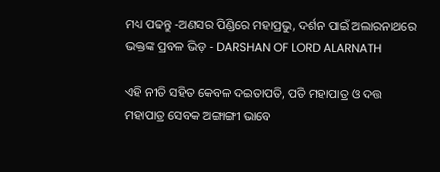ମଧ୍ୟ ପଢନ୍ତୁ -ଅଣସର ପିଣ୍ଡିରେ ମହାପ୍ରଭୁ, ଦର୍ଶନ ପାଇଁ ଅଲାରନାଥରେ ଭକ୍ତଙ୍କ ପ୍ରବଳ ଭିଡ଼ - DARSHAN OF LORD ALARNATH

ଏହି ନୀତି ସହିତ କେବଳ ଦଇତାପତି, ପତି ମହାପାତ୍ର ଓ ଦତ୍ତ ମହାପାତ୍ର ସେବକ ଅଙ୍ଗାଙ୍ଗୀ ଭାବେ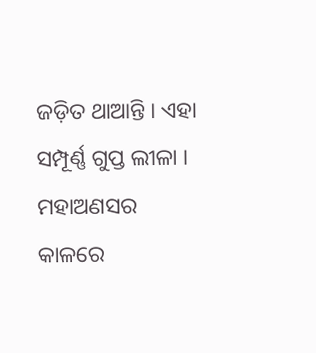ଜଡ଼ିତ ଥାଆନ୍ତି । ଏହା ସମ୍ପୂର୍ଣ୍ଣ ଗୁପ୍ତ ଲୀଳା । ମହାଅଣସର କାଳରେ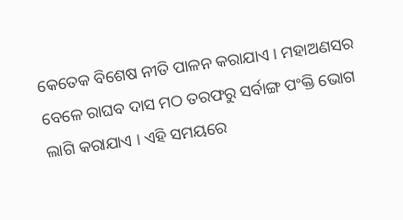କେତେକ ବିଶେଷ ନୀତି ପାଳନ କରାଯାଏ । ମହାଅଣସର ବେଳେ ରାଘବ ଦାସ ମଠ ତରଫରୁ ସର୍ବାଙ୍ଗ ପଂକ୍ତି ଭୋଗ ଲାଗି କରାଯାଏ । ଏହି ସମୟରେ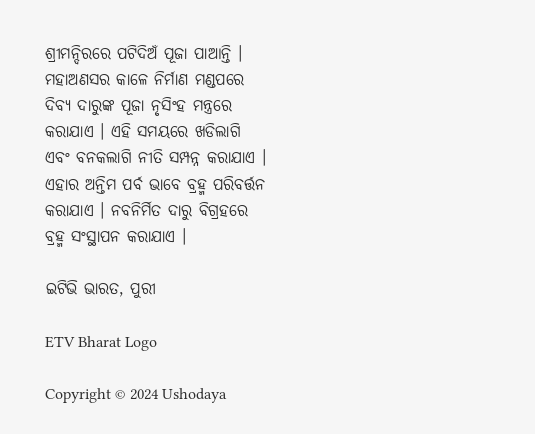ଶ୍ରୀମନ୍ଦିରରେ ପଟିଦିଅଁ ପୂଜା ପାଆନ୍ତି । ମହାଅଣସର କାଳେ ନିର୍ମାଣ ମଣ୍ଡପରେ ଦିବ୍ୟ ଦାରୁଙ୍କ ପୂଜା ନୃସିଂହ ମନ୍ତ୍ରରେ କରାଯାଏ । ଏହି ସମୟରେ ଖଡିଲାଗି ଏବଂ ବନକଲାଗି ନୀତି ସମ୍ପନ୍ନ କରାଯାଏ । ଏହାର ଅନ୍ତିମ ପର୍ବ ଭାବେ ବ୍ରହ୍ମ ପରିବର୍ତ୍ତନ କରାଯାଏ । ନବନିର୍ମିତ ଦାରୁ ବିଗ୍ରହରେ ବ୍ରହ୍ମ ସଂସ୍ଥାପନ କରାଯାଏ ।

ଇଟିଭି ଭାରତ, ପୁରୀ

ETV Bharat Logo

Copyright © 2024 Ushodaya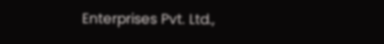Enterprises Pvt. Ltd.,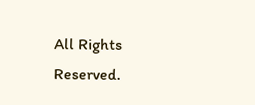All Rights Reserved.